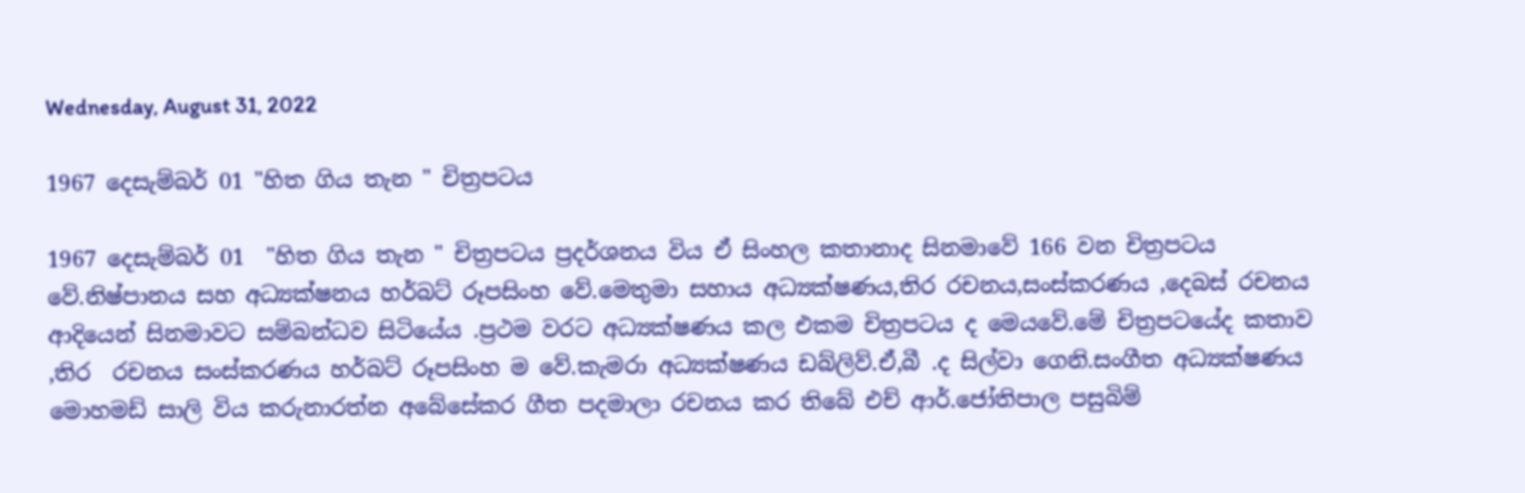Wednesday, August 31, 2022

1967 දෙසැම්බර් 01 "හිත ගිය තැන " චිත්‍රපටය

1967 දෙසැම්බර් 01  "හිත ගිය තැන " චිත්‍රපටය ප්‍රදර්ශනය විය ඒ සිංහල කතානාද සිනමාවේ 166 වන චිත්‍රපටය වේ.නිෂ්පානය සහ අධ්‍යක්ෂනය හර්බට් රූපසිංහ වේ.මෙතුමා සහාය අධ්‍යක්ෂණය,තිර රචනය,සංස්කරණය ,දෙබස් රචනය ආදියෙන් සිනමාවට සම්බන්ධව සිටියේය .ප්‍රථම වරට අධ්‍යක්ෂණය කල එකම චිත්‍රපටය ද මෙයවේ.මේ චිත්‍රපටයේද කතාව ,තිර  රචනය සංස්කරණය හර්බට් රූපසිංහ ම වේ.කැමරා අධ්‍යක්ෂණය ඩබ්ලිව්.ඒ,බී .ද සිල්වා ගෙනි.සංගීත අධ්‍යක්ෂණය මොහමඩ් සාලි විය කරුනාරත්න අබේසේකර ගීත පදමාලා රචනය කර තිබේ එච් ආර්.ජෝතිපාල පසුබිම්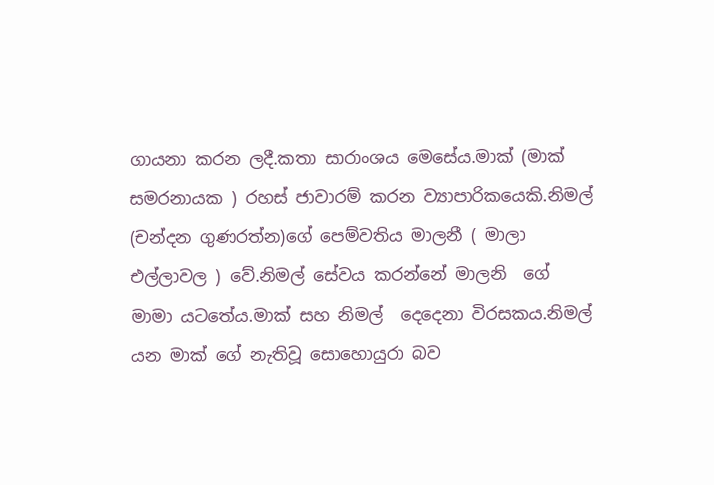ගායනා කරන ලදී.කතා සාරාංශය මෙසේය.මාක් (මාක් සමරනායක ) රහස් ජාවාරම් කරන ව්‍යාපාරිකයෙකි.නිමල් (චන්දන ගුණරත්න)ගේ පෙම්වතිය මාලනී ( මාලා එල්ලාවල ) වේ.නිමල් සේවය කරන්නේ මාලනි  ගේ  මාමා යටතේය.මාක් සහ නිමල්  දෙදෙනා විරසකය.නිමල් යන මාක් ගේ නැතිවූ සොහොයුරා බව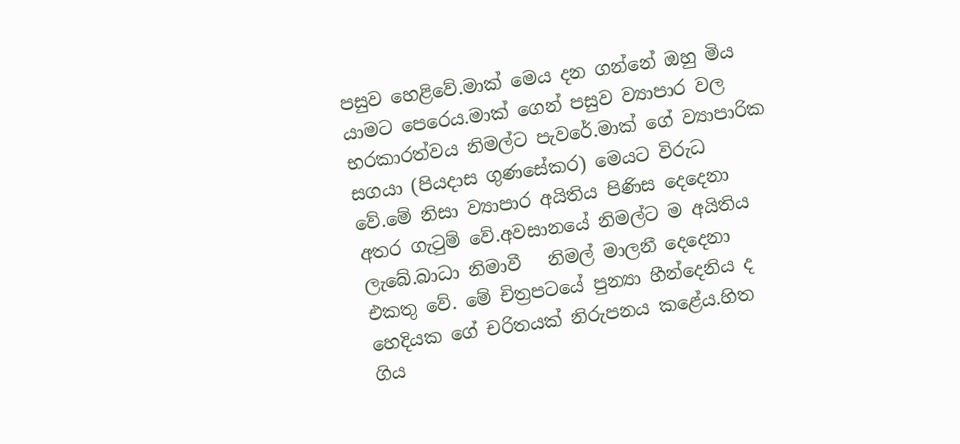පසුව හෙළිවේ.මාක් මෙය දන ගන්නේ ඔහු මිය යාමට පෙරෙය.මාක් ගෙන් පසුව ව්‍යාපාර වල භරකාරත්වය නිමල්ට පැවරේ.මාක් ගේ ව්‍යාපාරික සගයා (පියදාස ගුණසේකර) මෙයට විරුධ  වේ.මේ නිසා ව්‍යාපාර අයිතිය පිණිස දෙදෙනා අතර ගැටුම් වේ.අවසානයේ නිමල්ට ම අයිතිය ලැබේ.බාධා නිමාවී   නිමල් මාලනී දෙදෙනා එකතු වේ. මේ චිත්‍රපටයේ පුන්‍යා හීන්දෙනිය ද හෙදියක ගේ චරිතයක් නිරුපනය කළේය.හිත ගිය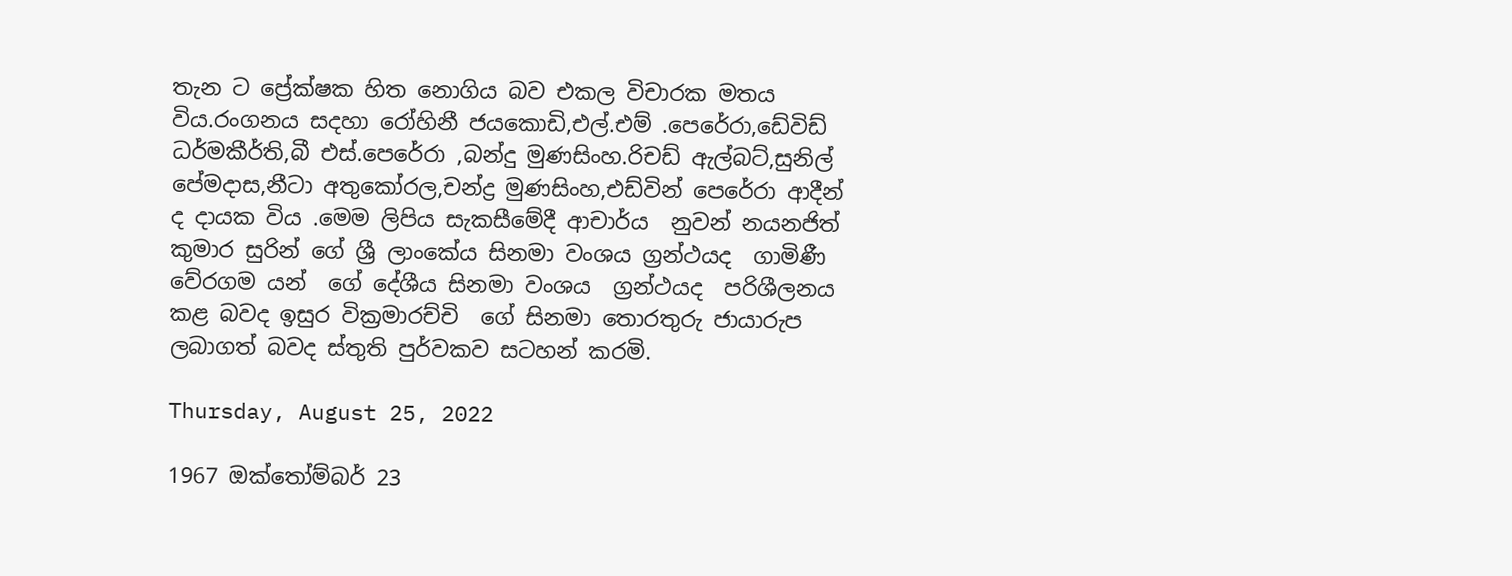තැන ට ප්‍රේක්ෂක හිත නොගිය බව එකල විචාරක මතය විය.රංගනය සදහා රෝහිනී ජයකොඩි,එල්.එම් .පෙරේරා,ඩේවිඩ් ධර්මකීර්ති,බී එස්.පෙරේරා ,බන්දු මුණසිංහ.රිචඩ් ඇල්බට්,සුනිල් පේමදාස,නීටා අතුකෝරල,චන්ද්‍ර මුණසිංහ,එඩ්වින් පෙරේරා ආදීන් ද දායක විය .මෙම ලිපිය සැකසීමේදී ආචාර්ය  නුවන් නයනජිත් කුමාර සුරින් ගේ ශ්‍රී ලාංකේය සිනමා වංශය ග්‍රන්ථයද  ගාමිණී වේරගම යන්  ගේ දේශීය සිනමා වංශය  ග්‍රන්ථයද  පරිශීලනය කළ බවද ඉසුර වික්‍රමාරච්චි  ගේ සිනමා තොරතුරු ජායාරුප ලබාගත් බවද ස්තුති පුර්වකව සටහන් කරමි.

Thursday, August 25, 2022

1967 ඔක්තෝම්බර් 23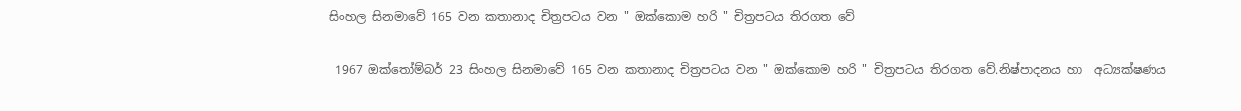සිංහල සිනමාවේ 165 වන කතානාද චිත්‍රපටය වන " ඔක්කොම හරි " චිත්‍රපටය තිරගත වේ

 1967 ඔක්තෝම්බර් 23 සිංහල සිනමාවේ 165 වන කතානාද චිත්‍රපටය වන " ඔක්කොම හරි " චිත්‍රපටය තිරගත වේ.නිෂ්පාදනය හා  අධ්‍යක්ෂණය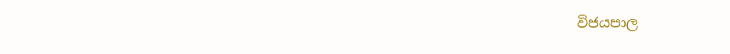විජයපාල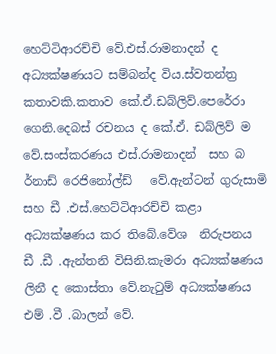හෙට්ටිආරච්චි වේ.එස්.රාමනාදන් ද අධ්‍යක්ෂණයට සම්බන්ද විය.ස්වතන්ත්‍ර කතාවකි.කතාව කේ.ඒ.ඩබ්ලිව්.පෙරේරා ගෙනි.දෙබස් රචනය ද කේ.ඒ. ඩබ්ලිව් ම වේ.සංස්කරණය එස්.රාමනාදන්  සහ බ ර්නාඩ් රෙජිනෝල්ඩ්   වේ.ඇන්ටන් ගුරුසාමි සහ ඩී .එස්.හෙට්ටිආරච්චි කළා අධ්‍යක්ෂණය කර තිබේ.වේශ  නිරුපනය   ඩී .ඩී .ඇන්තනි විසිනි.කැමරා අධ්‍යක්ෂණය ලිනී ද කොස්තා වේ.නැටුම් අධ්‍යක්ෂණය එම් .වී .බාලන් වේ.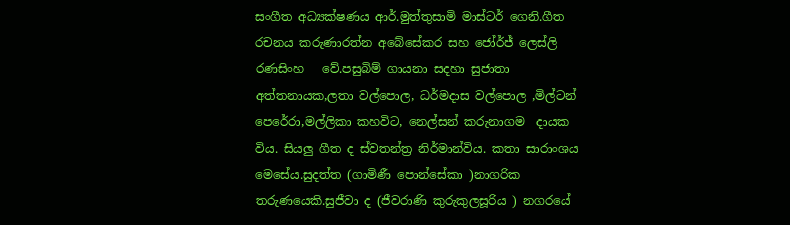සංගීත අධ්‍යක්ෂණය ආර්.මුත්තුසාමි මාස්ටර් ගෙනි.ගීත  රචනය කරුණාරත්න අබේසේකර සහ ජෝර්ජ් ලෙස්ලි රණසිංහ   වේ.පසුබිම් ගායනා සදහා සුජාතා අත්තනායක,ලතා වල්පොල, ධර්මදාස වල්පොල ,මිල්ටන් පෙරේරා,මල්ලිකා කහවිට, නෙල්සන් කරුනාගම  දායක විය. සියලු ගීත ද ස්වතන්ත්‍ර නිර්මාන්විය. කතා සාරාංශය මෙසේය.සුදත්ත (ගාමිණී පොන්සේකා )නාගරික තරුණයෙකි.සුජීවා ද (ජීවරාණි කුරුකුලසූරිය ) නගරයේ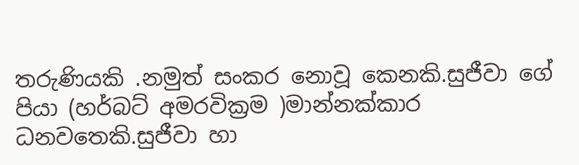තරුණියකි .නමුත් සංකර නොවූ කෙනකි.සුජීවා ගේ පියා (හර්බට් අමරවික්‍රම )මාන්නක්කාර ධනවතෙකි.සුජීවා හා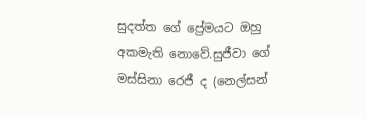සුදත්ත ගේ ප්‍රේමයට ඔහු අකමැති නොවේ.සුජීවා ගේ මස්සිනා රෙජී ද (නෙල්සන්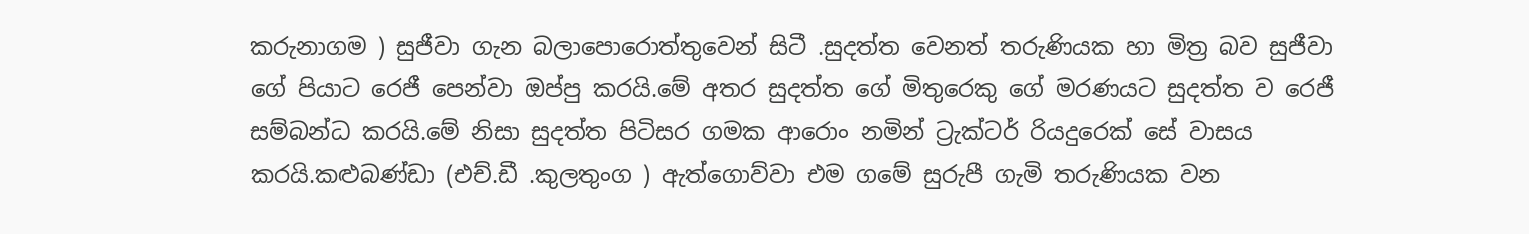කරුනාගම ) සුජීවා ගැන බලාපොරොත්තුවෙන් සිටී .සුදත්ත වෙනත් තරුණියක හා මිත්‍ර බව සුජීවා ගේ පියාට රෙජී පෙන්වා ඔප්පු කරයි.මේ අතර සුදත්ත ගේ මිතුරෙකු ගේ මරණයට සුදත්ත ව රෙජී සම්බන්ධ කරයි.මේ නිසා සුදත්ත පිටිසර ගමක ආරොං නමින් ට්‍රැක්ටර් රියදුරෙක් සේ වාසය කරයි.කළුබණ්ඩා (එච්.ඩී .කුලතුංග ) ඇත්ගොව්වා එම ගමේ සුරුපී ගැමි තරුණියක වන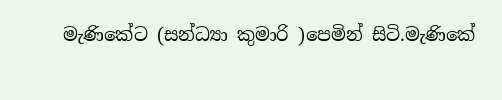මැණිකේට (සන්ධ්‍යා කුමාරි )පෙමින් සිටි.මැණිකේ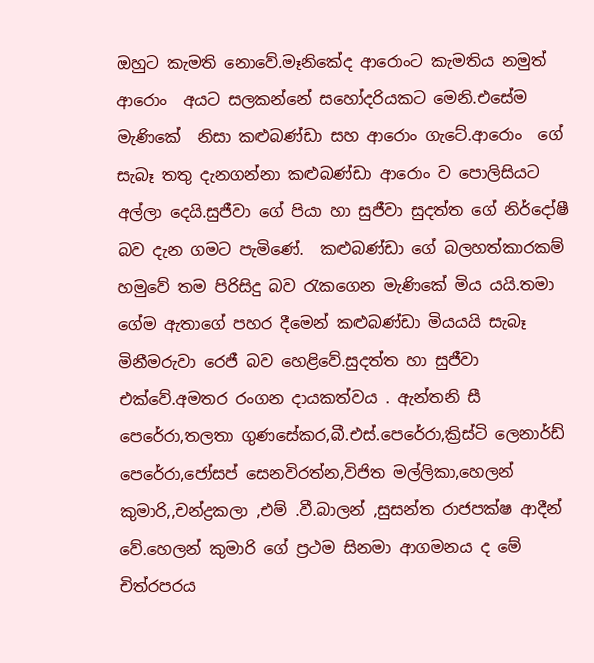ඔහුට කැමති නොවේ.මෑනිකේද ආරොංට කැමතිය නමුත් ආරොං  අයට සලකන්නේ සහෝදරියකට මෙනි.එසේම මැණිකේ  නිසා කළුබණ්ඩා සහ ආරොං ගැටේ.ආරොං  ගේ සැබෑ තතු දැනගන්නා කළුබණ්ඩා ආරොං ව පොලිසියට අල්ලා දෙයි.සුජීවා ගේ පියා හා සුජීවා සුදත්ත ගේ නිර්දෝෂී බව දැන ගමට පැමිණේ.  කළුබණ්ඩා ගේ බලහත්කාරකම් හමුවේ තම පිරිසිදු බව රැකගෙන මැණිකේ මිය යයි.තමා ගේම ඇතාගේ පහර දීමෙන් කළුබණ්ඩා මියයයි සැබෑ මිනීමරුවා රෙජී බව හෙළිවේ.සුදත්ත හා සුජීවා එක්වේ.අමතර රංගන දායකත්වය . ඇන්තනි සී පෙරේරා,තලතා ගුණසේකර,බී.එස්.පෙරේරා,ක්‍රිස්ටි ලෙනාර්ඩ් පෙරේරා,ජෝසප් සෙනවිරත්න,විජිත මල්ලිකා,හෙලන් කුමාරි,,චන්ද්‍රකලා ,එම් .වී.බාලන් ,සුසන්ත රාජපක්ෂ ආදීන් වේ.හෙලන් කුමාරි ගේ ප්‍රථම සිනමා ආගමනය ද මේ චිත්රපරය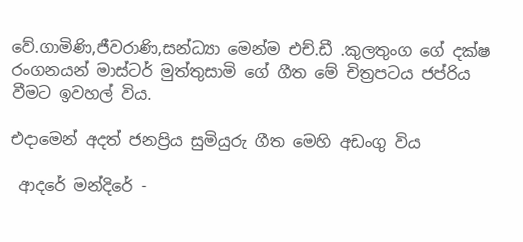වේ.ගාමිණි,ජීවරාණි,සන්ධ්‍යා මෙන්ම එච්.ඩී .කුලතුංග ගේ දක්ෂ රංගනයන් මාස්ටර් මුත්තුසාමි ගේ ගීත මේ චිත්‍රපටය ජප්රිය වීමට ඉවහල් විය.

එදාමෙන් අදත් ජනප්‍රිය සුමියුරු ගීත මෙහි අඩංගු විය

 ආදරේ මන්දිරේ -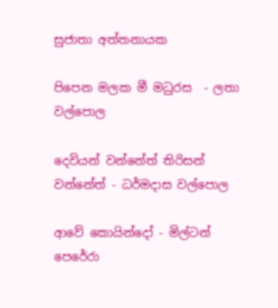සුජාතා අත්තනායක

පිපෙන මලක මී මධුරස  - ලතා වල්පොල

දෙවියන් වන්නේත් තිරිසන් වන්නේත් - ධර්මදාස වල්පොල

ආවේ කොයින්දෝ - මිල්ටන් පෙරේරා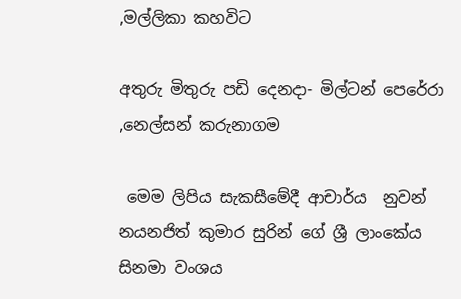,මල්ලිකා කහවිට

අතුරු මිතුරු පඩි දෙනදා- මිල්ටන් පෙරේරා ,නෙල්සන් කරුනාගම

 මෙම ලිපිය සැකසීමේදී ආචාර්ය  නුවන් නයනජිත් කුමාර සුරින් ගේ ශ්‍රී ලාංකේය සිනමා වංශය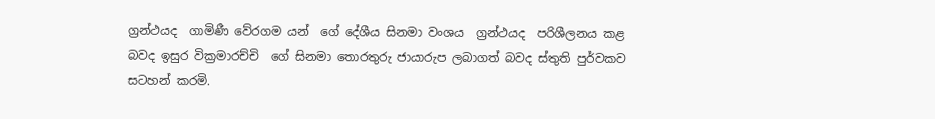ග්‍රන්ථයද  ගාමිණී වේරගම යන්  ගේ දේශීය සිනමා වංශය  ග්‍රන්ථයද  පරිශීලනය කළ බවද ඉසුර වික්‍රමාරච්චි  ගේ සිනමා තොරතුරු ජායාරුප ලබාගත් බවද ස්තුති පුර්වකව සටහන් කරමි.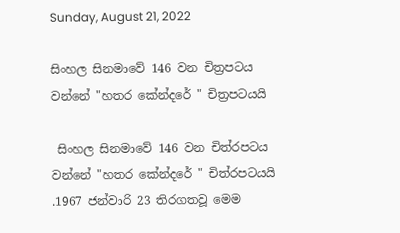Sunday, August 21, 2022

සිංහල සිනමාවේ 146 වන චිත්‍රපටය වන්නේ "හතර කේන්දරේ " චිත්‍රපටයයි

 සිංහල සිනමාවේ 146 වන චිත්රපටය වන්නේ "හතර කේන්දරේ " චිත්රපටයයි .1967 ජන්වාරි 23 තිරගතවූ මෙම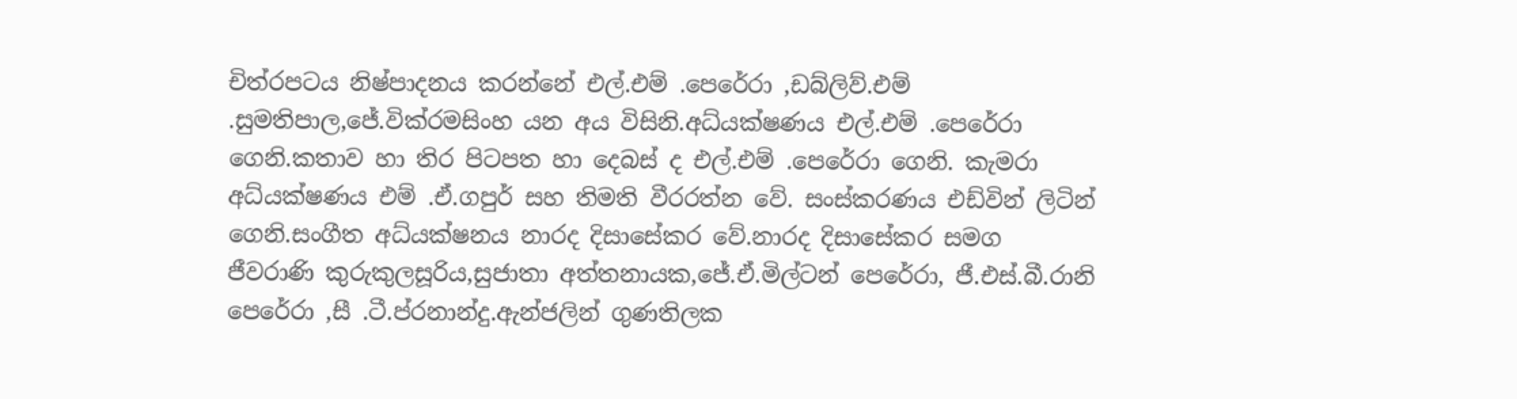චිත්රපටය නිෂ්පාදනය කරන්නේ එල්.එම් .පෙරේරා ,ඩබ්ලිව්.එම් .සුමතිපාල,ජේ.වික්රමසිංහ යන අය විසිනි.අධ්යක්ෂණය එල්.එම් .පෙරේරා ගෙනි.කතාව හා තිර පිටපත හා දෙබස් ද එල්.එම් .පෙරේරා ගෙනි. කැමරා අධ්යක්ෂණය එම් .ඒ.ගපුර් සහ තිමති වීරරත්න වේ. සංස්කරණය එඩ්වින් ලිටින් ගෙනි.සංගීත අධ්යක්ෂනය නාරද දිසාසේකර වේ.නාරද දිසාසේකර සමග ජීවරාණි කුරුකුලසූරිය,සුජාතා අත්තනායක,ජේ.ඒ.මිල්ටන් පෙරේරා, ජී.එස්.බී.රානි පෙරේරා ,සී .ටී.ප්රනාන්දු.ඇන්ජලින් ගුණතිලක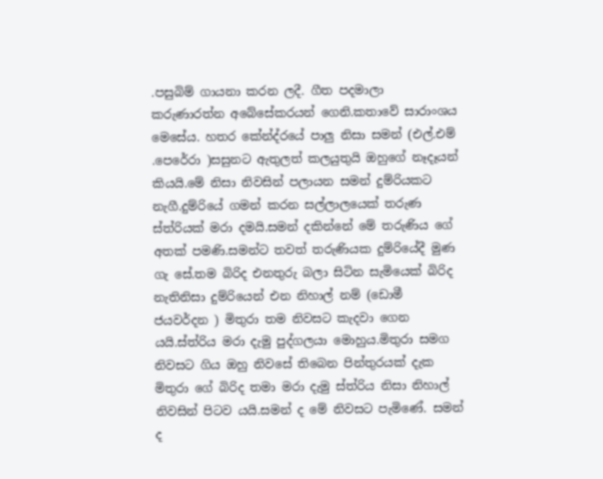.පසුබිම් ගායනා කරන ලදී. ගීත පදමාලා කරුණාරත්න අබේසේකරයන් ගෙනි.කතාවේ සාරාංශය මෙසේය. හතර කේන්ද්රයේ පාලු නිසා සමන් (එල්.එම් .පෙරේරා )සසුනට ඇතුලත් කලයුතුයි ඔහුගේ නෑදෑයන් කියයි.මේ නිසා නිවසින් පලායන සමන් දුම්රියකට නැගී.දුම්රියේ ගමන් කරන සල්ලාලයෙක් තරුණ ස්ත්රියක් මරා දමයි.සමන් දකින්නේ මේ තරුණිය ගේ අතක් පමණි.සමන්ට තවත් තරුණියක දුම්රියේදී මුණ ගැ සේ.තම බිරිද එනතුරු බලා සිටින සැමියෙක් බිරිද නැතිනිසා දුම්රියෙන් එන නිහාල් නම් (ඩොමී ජයවර්දන ) මිතුරා තම නිවසට කැදවා ගෙන යයි.ස්ත්රිය මරා දැමු පුද්ගලයා මොහුය.මිතුරා සමග නිවසට ගිය ඔහු නිවසේ තිබෙන පින්තුරයක් දැක මිතුරා ගේ බිරිද තමා මරා දැමු ස්ත්රිය නිසා නිහාල් නිවසින් පිටව යයි.සමන් ද මේ නිවසට පැමිණේ. සමන් ද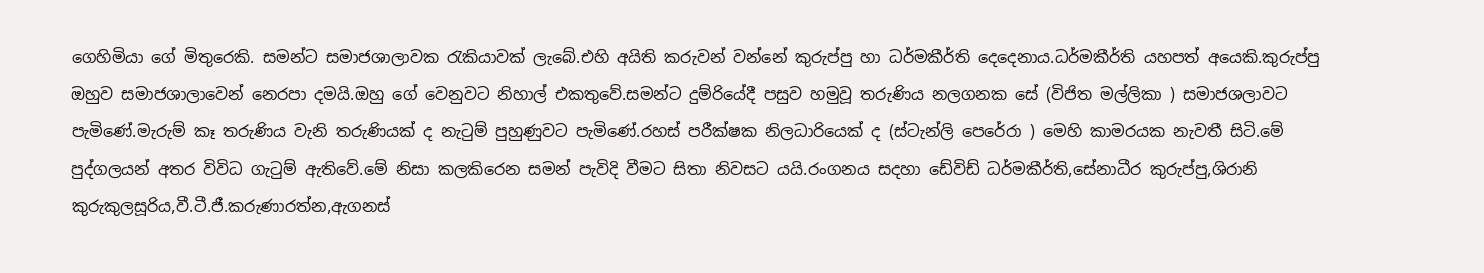ගෙහිමියා ගේ මිතුරෙකි. සමන්ට සමාජශාලාවක රැකියාවක් ලැබේ.එහි අයිති කරුවන් වන්නේ කුරුප්පු හා ධර්මකීර්ති දෙදෙනාය.ධර්මකීර්ති යහපත් අයෙකි.කුරුප්පු ඔහුව සමාජශාලාවෙන් නෙරපා දමයි.ඔහු ගේ වෙනුවට නිහාල් එකතුවේ.සමන්ට දුම්රියේදී පසුව හමුවූ තරුණිය නලගනක සේ (විජිත මල්ලිකා ) සමාජශලාවට පැමිණේ.මැරුම් කෑ තරුණිය වැනි තරුණියක් ද නැටුම් පුහුණුවට පැමිණේ.රහස් පරීක්ෂක නිලධාරියෙක් ද (ස්ටැන්ලි පෙරේරා ) මෙහි කාමරයක නැවතී සිටි.මේ පුද්ගලයන් අතර විවිධ ගැටුම් ඇතිවේ.මේ නිසා කලකිරෙන සමන් පැවිදි වීමට සිතා නිවසට යයි.රංගනය සදහා ඩේවිඩ් ධර්මකීර්ති,සේනාධීර කුරුප්පු,ශිරානි කුරුකුලසූරිය,වී.ටී.ජී.කරුණාරත්න,ඇගනස්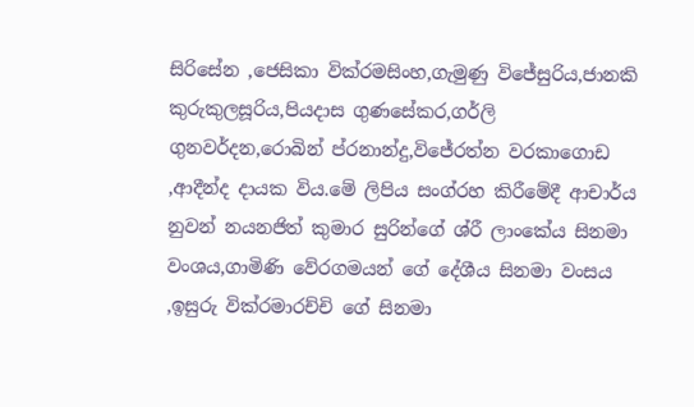සිරිසේන ,ජෙසිකා වික්රමසිංහ,ගැමුණු විජේසුරිය,ජානකි කුරුකුලසූරිය,පියදාස ගුණසේකර,ගර්ලි ගුනවර්දන,රොබින් ප්රනාන්දු,විජේරත්න වරකාගොඩ ,ආදීන්ද දායක විය.මේ ලිපිය සංග්රහ කිරීමේදී ආචාර්ය නුවන් නයනජිත් කුමාර සුරින්ගේ ශ්රී ලාංකේය සිනමා වංශය,ගාමිණි වේරගමයන් ගේ දේශීය සිනමා වංසය ,ඉසුරු වික්රමාරච්චි ගේ සිනමා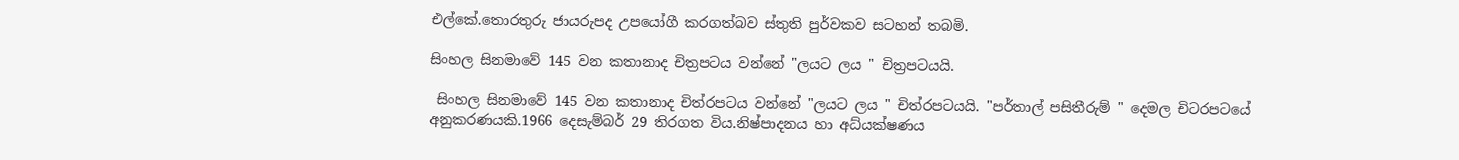එල්කේ.තොරතුරු ජායරුපද උපයෝගී කරගත්බව ස්තුති පුර්වකව සටහන් තබමි.

සිංහල සිනමාවේ 145 වන කතානාද චිත්‍රපටය වන්නේ "ලයට ලය " චිත්‍රපටයයි.

 සිංහල සිනමාවේ 145 වන කතානාද චිත්රපටය වන්නේ "ලයට ලය " චිත්රපටයයි. "පර්තාල් පසිතීරුම් " දෙමල චිටරපටයේ අනුකරණයකි.1966 දෙසැම්බර් 29 තිරගත විය.නිෂ්පාදනය හා අධ්යක්ෂණය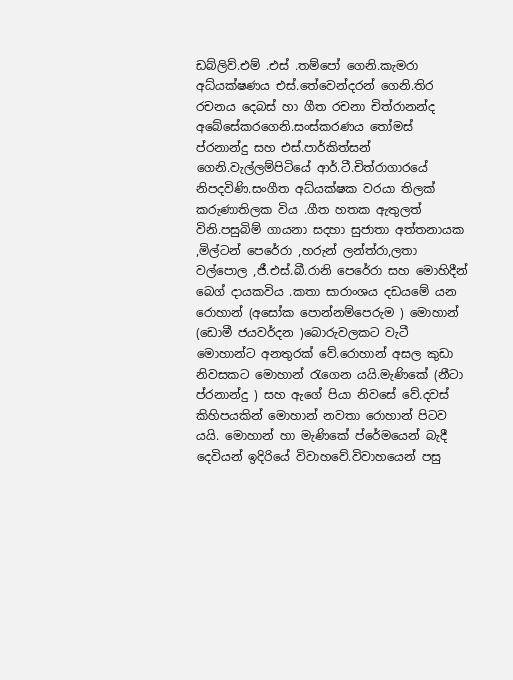ඩබ්ලිව්.එම් .එස් .තම්පෝ ගෙනි.කැමරා අධ්යක්ෂණය එස්.තේවෙන්දරන් ගෙනි.තිර රචනය දෙබස් හා ගීත රචනා චිත්රානන්ද අබේසේකරගෙනි.සංස්කරණය තෝමස් ප්රනාන්දු සහ එස්.පාර්කිත්සන් ගෙනි.වැල්ලම්පිටියේ ආර්.ටී.චිත්රාගාරයේ නිපදවිණි.සංගීත අධ්යක්ෂක වරයා තිලක් කරුණාතිලක විය .ගීත හතක ඇතුලත් විනි.පසුබිම් ගායනා සදහා සුජාතා අත්තනායක ,මිල්ටන් පෙරේරා ,හරුන් ලන්ත්රා,ලතා වල්පොල ,ජී.එස්.බී.රානි පෙරේරා සහ මොහිදීන් බෙග් දායකවිය .කතා සාරාංශය දඩයමේ යන රොහාන් (අසෝක පොන්නම්පෙරුම ) මොහාන් (ඩොමී ජයවර්දන )බොරුවලකට වැටී මොහාන්ට අනතුරක් වේ.රොහාන් අසල කුඩා නිවසකට මොහාන් රැගෙන යයි.මැණිකේ (නීටා ප්රනාන්දු ) සහ ඇගේ පියා නිවසේ වේ.දවස් කිහිපයකින් මොහාන් නවතා රොහාන් පිටව යයි. මොහාන් හා මැණිකේ ප්රේමයෙන් බැදී දෙවියන් ඉදිරියේ විවාහවේ.විවාහයෙන් පසු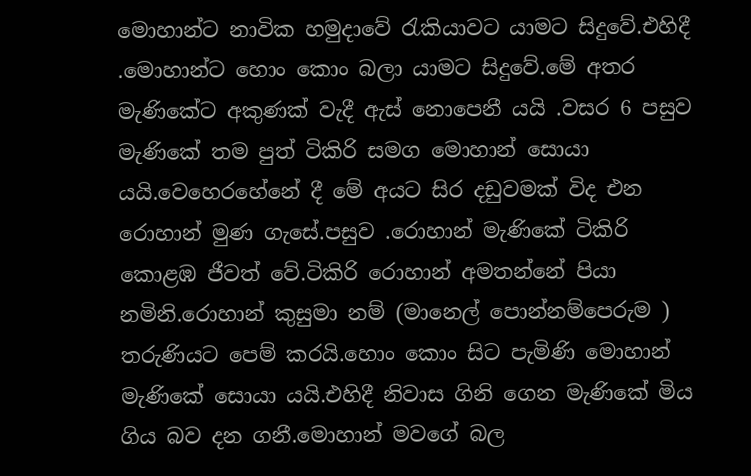මොහාන්ට නාවික හමුදාවේ රැකියාවට යාමට සිදුවේ.එහිදී .මොහාන්ට හොං කොං බලා යාමට සිදුවේ.මේ අතර මැණිකේට අකුණක් වැදී ඇස් නොපෙනී යයි .වසර 6 පසුව මැණිකේ තම පුත් ටිකිරි සමග මොහාන් සොයා යයි.වෙහෙරහේනේ දී මේ අයට සිර දඩුවමක් විද එන රොහාන් මුණ ගැසේ.පසුව .රොහාන් මැණිකේ ටිකිරි කොළඹ ජීවත් වේ.ටිකිරි රොහාන් අමතන්නේ පියා නමිනි.රොහාන් කුසුමා නම් (මානෙල් පොන්නම්පෙරුම ) තරුණියට පෙම් කරයි.හොං කොං සිට පැමිණි මොහාන් මැණිකේ සොයා යයි.එහිදී නිවාස ගිනි ගෙන මැණිකේ මිය ගිය බව දන ගනී.මොහාන් මවගේ බල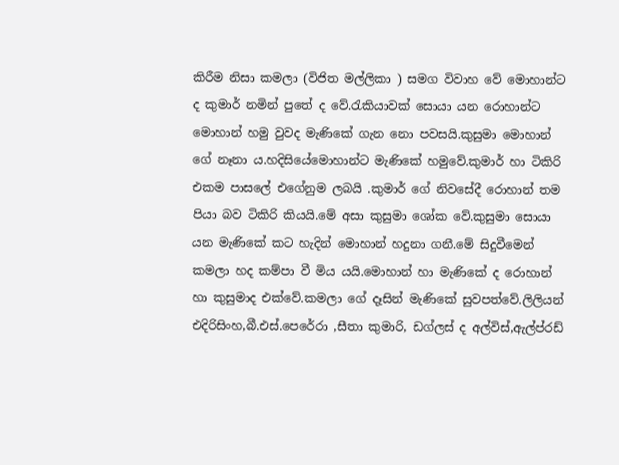කිරීම නිසා කමලා (විජිත මල්ලිකා ) සමග විවාහ වේ මොහාන්ට ද කුමාර් නමින් පුතේ ද වේ.රැකියාවක් සොයා යන රොහාන්ට මොහාන් හමු වුවද මැණිකේ ගැන නො පවසයි.කුසුමා මොහාන් ගේ නෑනා ය.හදිසියේමොහාන්ට මැණිකේ හමුවේ.කුමාර් හා ටිකිරි එකම පාසලේ එගේනුම ලබයි .කුමාර් ගේ නිවසේදී රොහාන් තම පියා බව ටිකිරි කියයි.මේ අසා කුසුමා ශෝක වේ.කුසුමා සොයා යන මැණිකේ කට හැදින් මොහාන් හදුනා ගනී.මේ සිදුවීමෙන් කමලා හද කම්පා වී මිය යයි.මොහාන් හා මැණිකේ ද රොහාන් හා කුසුමාද එක්වේ.කමලා ගේ දෑසින් මැණිකේ සුවපත්වේ.ලිලියන් එදිරිසිංහ,බී.එස්.පෙරේරා ,සීතා කුමාරි, ඩග්ලස් ද අල්විස්,ඇල්ප්රඩ්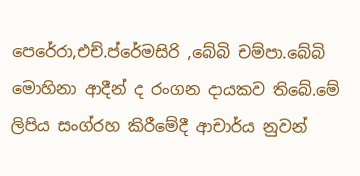පෙරේරා,එච්.ප්රේමසිරි ,බේබි චම්පා.බේබි මොහිනා ආදීන් ද රංගන දායකව තිබේ.මේ ලිපිය සංග්රහ කිරීමේදී ආචාර්ය නුවන්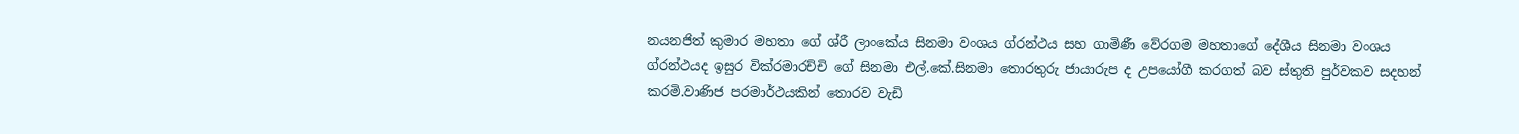නයනජිත් කුමාර මහතා ගේ ශ්රී ලාංකේය සිනමා වංශය ග්රන්ථය සහ ගාමිණී වේරගම මහතාගේ දේශීය සිනමා වංශය ග්රන්ථයද ඉසුර වික්රමාරච්චි ගේ සිනමා එල්.කේ.සිනමා තොරතුරු ජායාරුප ද උපයෝගී කරගත් බව ස්තුති පුර්වකව සදහන් කරමි.වාණිජ පරමාර්ථයකින් තොරව වැඩි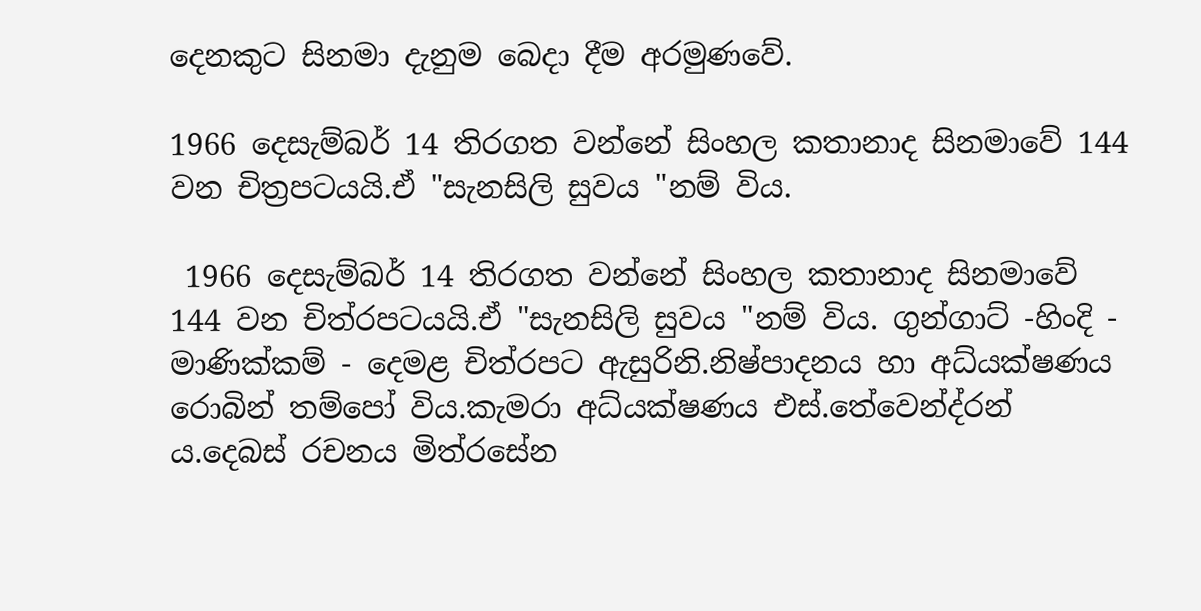දෙනකුට සිනමා දැනුම බෙදා දීම අරමුණවේ.

1966 දෙසැම්බර් 14 තිරගත වන්නේ සිංහල කතානාද සිනමාවේ 144 වන චිත්‍රපටයයි.ඒ "සැනසිලි සුවය "නම් විය.

 1966 දෙසැම්බර් 14 තිරගත වන්නේ සිංහල කතානාද සිනමාවේ 144 වන චිත්රපටයයි.ඒ "සැනසිලි සුවය "නම් විය. ගුන්ගාට් -හිංදි - මාණික්කම් - දෙමළ චිත්රපට ඇසුරිනි.නිෂ්පාදනය හා අධ්යක්ෂණය රොබින් තම්පෝ විය.කැමරා අධ්යක්ෂණය එස්.තේවෙන්ද්රන් ය.දෙබස් රචනය මිත්රසේන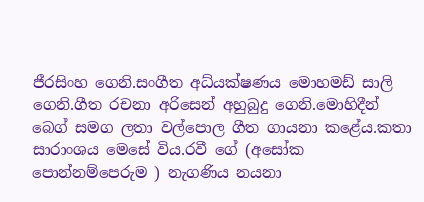ජීරසිංහ ගෙනි.සංගීත අධ්යක්ෂණය මොහමඩ් සාලි ගෙනි.ගීත රචනා අරිසෙන් අහුබුදු ගෙනි.මොහිදීන් බෙග් සමග ලතා වල්පොල ගීත ගායනා කළේය.කතා සාරාංශය මෙසේ විය.රවී ගේ (අසෝක පොන්නම්පෙරුම ) නැගණිය නයනා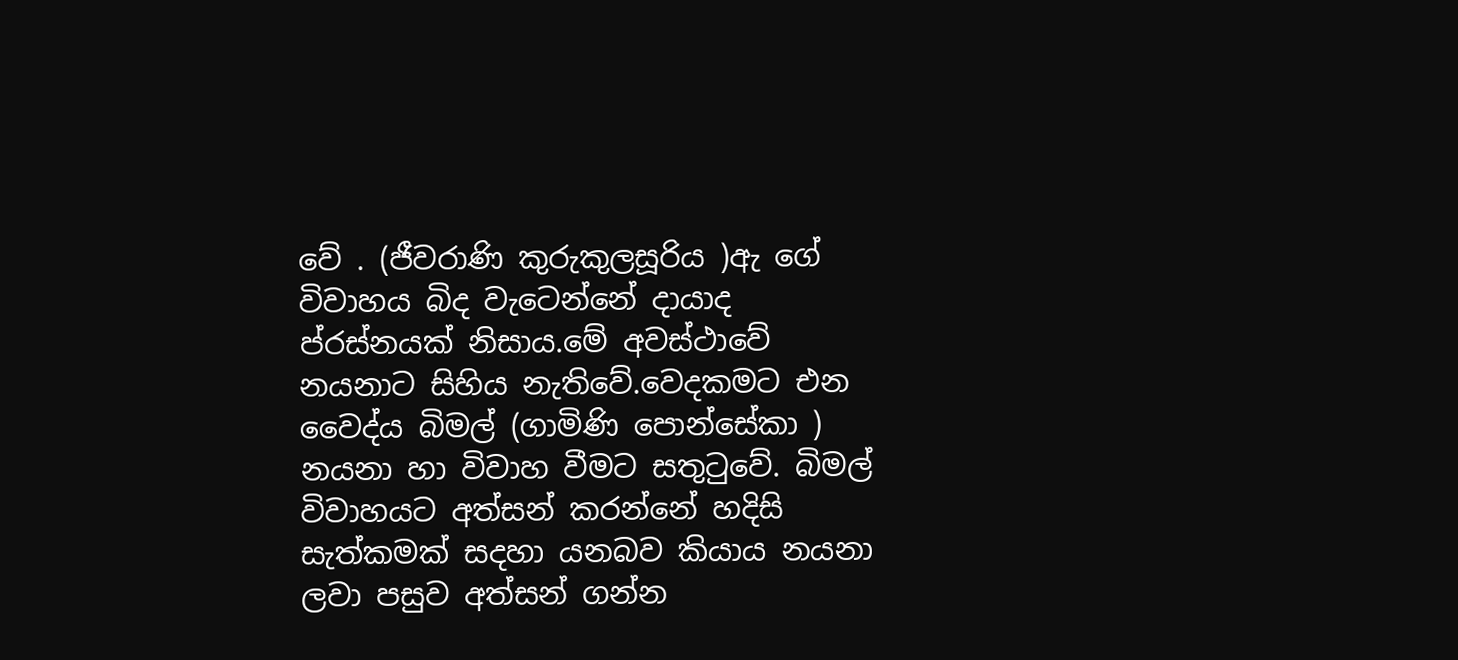වේ . (ජීවරාණි කුරුකුලසූරිය )ඇ ගේ විවාහය බිද වැටෙන්නේ දායාද ප්රස්නයක් නිසාය.මේ අවස්ථාවේ නයනාට සිහිය නැතිවේ.වෙදකමට එන වෛද්ය බිමල් (ගාමිණි පොන්සේකා ) නයනා හා විවාහ වීමට සතුටුවේ. බිමල් විවාහයට අත්සන් කරන්නේ හදිසි සැත්කමක් සදහා යනබව කියාය නයනා ලවා පසුව අත්සන් ගන්න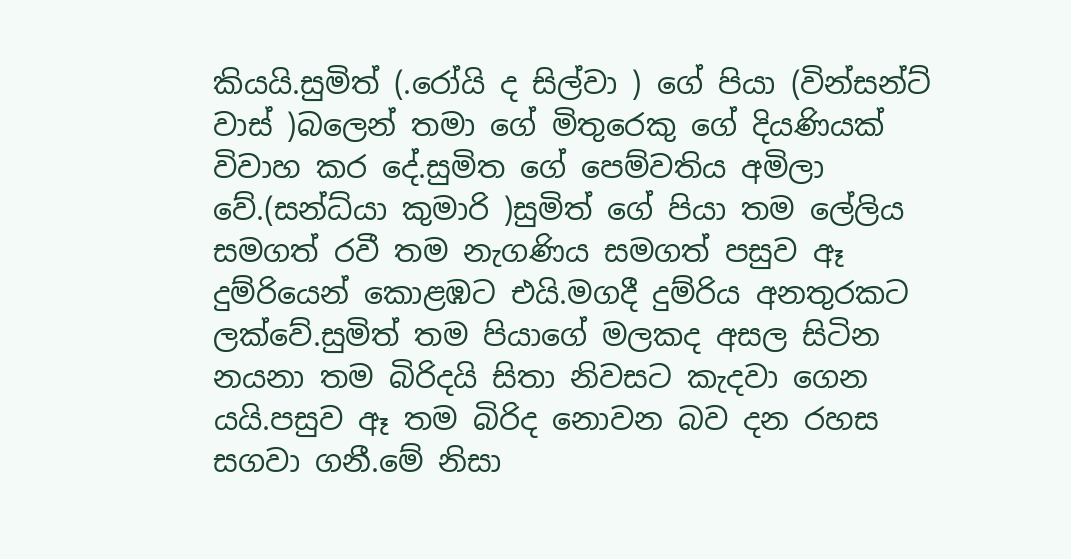කියයි.සුමිත් (.රෝයි ද සිල්වා ) ගේ පියා (වින්සන්ට් වාස් )බලෙන් තමා ගේ මිතුරෙකු ගේ දියණියක් විවාහ කර දේ.සුමිත ගේ පෙම්වතිය අමිලා වේ.(සන්ධ්යා කුමාරි )සුමිත් ගේ පියා තම ලේලිය සමගත් රවී තම නැගණිය සමගත් පසුව ඈ දුම්රියෙන් කොළඹට එයි.මගදී දුම්රිය අනතුරකට ලක්වේ.සුමිත් තම පියාගේ මලකද අසල සිටින නයනා තම බිරිදයි සිතා නිවසට කැදවා ගෙන යයි.පසුව ඈ තම බිරිද නොවන බව දන රහස සගවා ගනී.මේ නිසා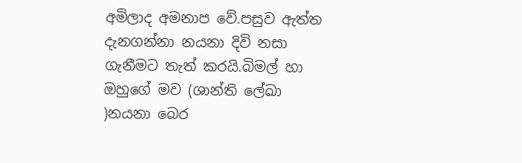අමිලාද අමනාප වේ.පසුව ඇත්ත දැනගන්නා නයනා දිවි නසා ගැනීමට තැත් කරයි.බිමල් හා ඔහුගේ මව (ශාන්ති ලේඛා )නයනා බෙර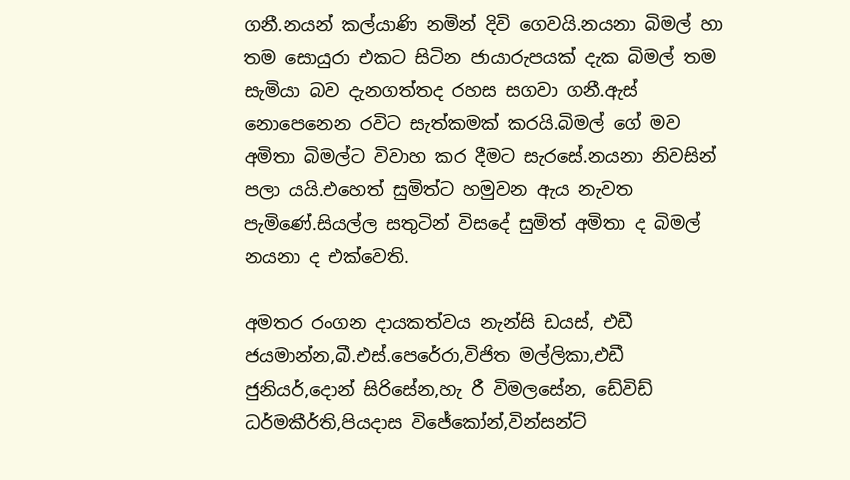ගනී.නයන් කල්යාණි නමින් දිවි ගෙවයි.නයනා බිමල් හා තම සොයුරා එකට සිටින ජායාරුපයක් දැක බිමල් තම සැමියා බව දැනගත්තද රහස සගවා ගනී.ඇස් නොපෙනෙන රවිට සැත්කමක් කරයි.බිමල් ගේ මව අමිතා බිමල්ට විවාහ කර දීමට සැරසේ.නයනා නිවසින් පලා යයි.එහෙත් සුමිත්ට හමුවන ඇය නැවත පැමිණේ.සියල්ල සතුටින් විසදේ සුමිත් අමිතා ද බිමල් නයනා ද එක්වෙති.

අමතර රංගන දායකත්වය නැන්සි ඩයස්, එඩී ජයමාන්න,බී.එස්.පෙරේරා,විජිත මල්ලිකා,එඩී ජුනියර්,දොන් සිරිසේන,හැ රී විමලසේන, ඩේවිඩ් ධර්මකීර්ති,පියදාස විජේකෝන්,වින්සන්ට්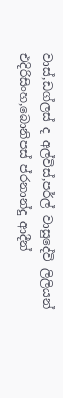වාස්,ඩග්ලස් ද අල්විස්,පර්ල් වාසුදේවි ලිලියන් එදිරිසිංහ,බොනිපස් ප්රනාන්දු ආදීන්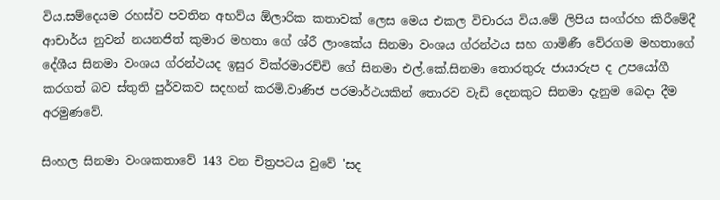විය.සම්දෙයම රහස්ව පවතින අභව්ය ඕලාරික කතාවක් ලෙස මෙය එකල විචාරය විය.මේ ලිපිය සංග්රහ කිරීමේදී ආචාර්ය නුවන් නයනජිත් කුමාර මහතා ගේ ශ්රී ලාංකේය සිනමා වංශය ග්රන්ථය සහ ගාමිණී වේරගම මහතාගේ දේශීය සිනමා වංශය ග්රන්ථයද ඉසුර වික්රමාරච්චි ගේ සිනමා එල්.කේ.සිනමා තොරතුරු ජායාරුප ද උපයෝගී කරගත් බව ස්තුති පුර්වකව සදහන් කරමි.වාණිජ පරමාර්ථයකින් තොරව වැඩි දෙනකුට සිනමා දැනුම බෙදා දීම අරමුණවේ.

සිංහල සිනමා වංශකතාවේ 143 වන චිත්‍රපටය වුවේ 'සද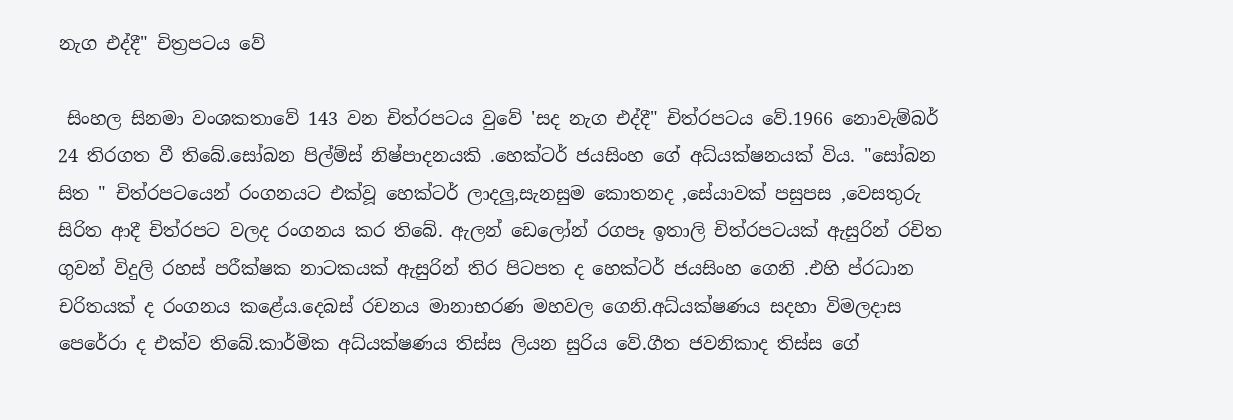නැග එද්දී" චිත්‍රපටය වේ

 සිංහල සිනමා වංශකතාවේ 143 වන චිත්රපටය වුවේ 'සද නැග එද්දී" චිත්රපටය වේ.1966 නොවැම්බර් 24 තිරගත වී තිබේ.සෝබන පිල්ම්ස් නිෂ්පාදනයකි .හෙක්ටර් ජයසිංහ ගේ අධ්යක්ෂනයක් විය. "සෝබන සිත " චිත්රපටයෙන් රංගනයට එක්වූ හෙක්ටර් ලාදලු,සැනසුම කොතනද ,සේයාවක් පසුපස ,වෙසතුරු සිරිත ආදී චිත්රපට වලද රංගනය කර තිබේ. ඇලන් ඩෙලෝන් රගපෑ ඉතාලි චිත්රපටයක් ඇසුරින් රචිත ගුවන් විදුලි රහස් පරීක්ෂක නාටකයක් ඇසුරින් තිර පිටපත ද හෙක්ටර් ජයසිංහ ගෙනි .එහි ප්රධාන චරිතයක් ද රංගනය කළේය.දෙබස් රචනය මානාභරණ මහවල ගෙනි.අධ්යක්ෂණය සදහා විමලදාස පෙරේරා ද එක්ව තිබේ.කාර්මික අධ්යක්ෂණය තිස්ස ලියන සුරිය වේ.ගීත ජවනිකාද තිස්ස ගේ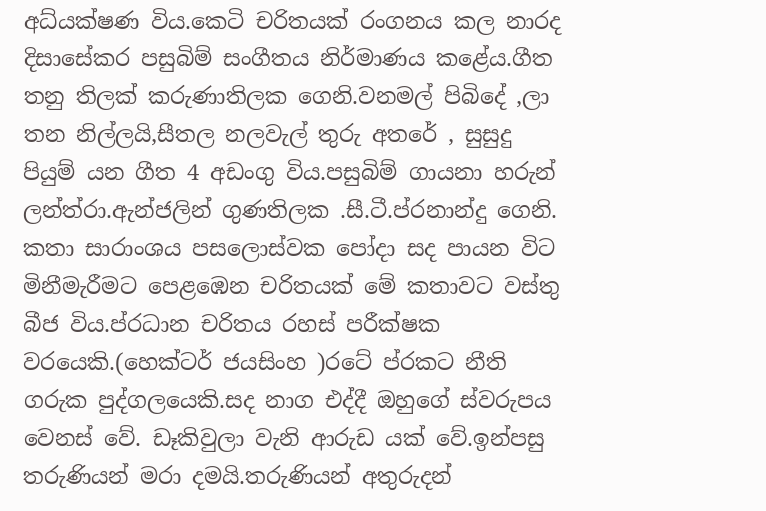අධ්යක්ෂණ විය.කෙටි චරිතයක් රංගනය කල නාරද දිසාසේකර පසුබිම් සංගීතය නිර්මාණය කළේය.ගීත තනු තිලක් කරුණාතිලක ගෙනි.වනමල් පිබිදේ ,ලා තන නිල්ලයි,සීතල නලවැල් තුරු අතරේ , සුසුදු පියුම් යන ගීත 4 අඩංගු විය.පසුබිම් ගායනා හරුන් ලන්ත්රා.ඇන්ජලින් ගුණතිලක .සී.ටී.ප්රනාන්දු ගෙනි. කතා සාරාංශය පසලොස්වක පෝදා සද පායන විට මිනීමැරීමට පෙළඹෙන චරිතයක් මේ කතාවට වස්තු බීජ විය.ප්රධාන චරිතය රහස් පරීක්ෂක වරයෙකි.(හෙක්ටර් ජයසිංහ )රටේ ප්රකට නීති ගරුක පුද්ගලයෙකි.සද නාග එද්දී ඔහුගේ ස්වරුපය වෙනස් වේ. ඩෑකිවුලා වැනි ආරුඩ යක් වේ.ඉන්පසු තරුණියන් මරා දමයි.තරුණියන් අතුරුදන්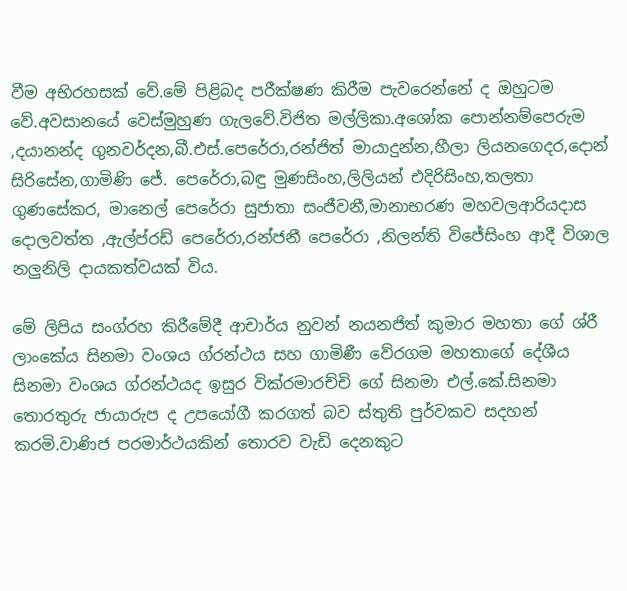වීම අභිරහසක් වේ.මේ පිළිබද පරීක්ෂණ කිරීම පැවරෙන්නේ ද ඔහුටම වේ.අවසානයේ වෙස්මුහුණ ගැලවේ.විජිත මල්ලිකා.අශෝක පොන්නම්පෙරුම ,දයානන්ද ගුනවර්දන,බී.එස්.පෙරේරා,රන්ජිත් මායාදුන්න,හීලා ලියනගෙදර,දොන් සිරිසේන,ගාමිණි ජේ. පෙරේරා,බඳු මුණසිංහ,ලිලියන් එදිරිසිංහ,තලතා ගුණසේකර, මානෙල් පෙරේරා සුජාතා සංජීවනී,මානාභරණ මහවලආරියදාස දොලවත්ත ,ඇල්ප්රඩ් පෙරේරා,රන්ජනී පෙරේරා ,නිලන්ති විජේසිංහ ආදී විශාල නලුනිලි දායකත්වයක් විය.

මේ ලිපිය සංග්රහ කිරීමේදී ආචාර්ය නුවන් නයනජිත් කුමාර මහතා ගේ ශ්රී ලාංකේය සිනමා වංශය ග්රන්ථය සහ ගාමිණී වේරගම මහතාගේ දේශීය සිනමා වංශය ග්රන්ථයද ඉසුර වික්රමාරච්චි ගේ සිනමා එල්.කේ.සිනමා තොරතුරු ජායාරුප ද උපයෝගී කරගත් බව ස්තුති පුර්වකව සදහන් කරමි.වාණිජ පරමාර්ථයකින් තොරව වැඩි දෙනකුට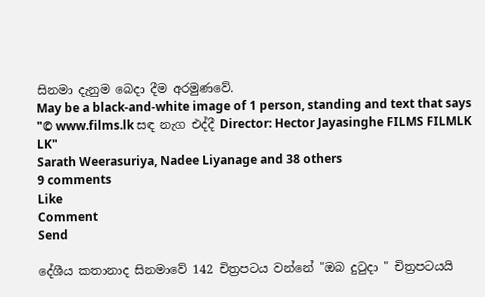සිනමා දැනුම බෙදා දීම අරමුණවේ.
May be a black-and-white image of 1 person, standing and text that says "© www.films.lk සඳ නැග එද්දී Director: Hector Jayasinghe FILMS FILMLK LK"
Sarath Weerasuriya, Nadee Liyanage and 38 others
9 comments
Like
Comment
Send

දේශීය කතානාද සිනමාවේ 142 චිත්‍රපටය වන්නේ "ඔබ දුටුදා " චිත්‍රපටයයි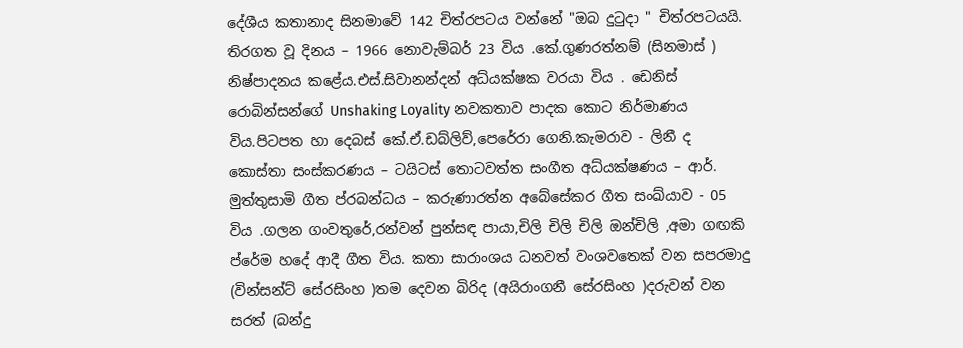දේශීය කතානාද සිනමාවේ 142 චිත්රපටය වන්නේ "ඔබ දුටුදා " චිත්රපටයයි. තිරගත වූ දිනය – 1966 නොවැම්බර් 23 විය .කේ.ගුණරත්නම් (සිනමාස් ) නිෂ්පාදනය කළේය.එස්.සිවානන්දන් අධ්යක්ෂක වරයා විය . ඩෙනිස් රොබින්සන්ගේ Unshaking Loyality නවකතාව පාදක කොට නිර්මාණය විය.පිටපත හා දෙබස් කේ.ඒ.ඩබ්ලිව්,පෙරේරා ගෙනි.කැමරාව - ලිනී ද කොස්තා සංස්කරණය – ටයිටස් තොටවත්ත සංගීත අධ්යක්ෂණය – ආර්. මුත්තුසාමි ගීත ප්රබන්ධය – කරුණාරත්න අබේසේකර ගීත සංඛ්යාව - 05 විය .ගලන ගංවතුරේ,රන්වන් පුන්සඳ පායා,චිලි චිලි චිලි ඔන්චිලි ,අමා ගඟකි ප්රේම හදේ ආදී ගීත විය. කතා සාරාංශය ධනවත් වංශවතෙක් වන සපරමාදු (වින්සන්ට් සේරසිංහ )තම දෙවන බිරිද (අයිරාංගනී සේරසිංහ )දරුවන් වන සරත් (බන්දු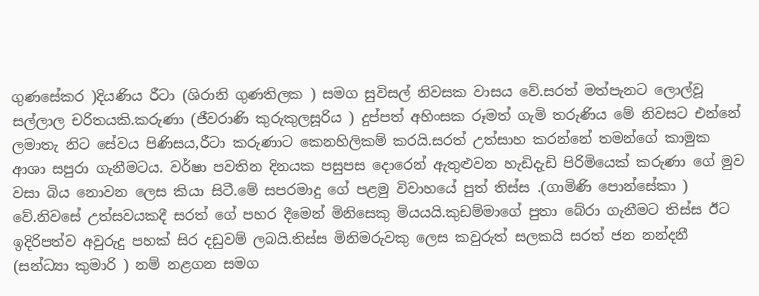ගුණසේකර )දියණිය රීටා (ශිරානි ගුණතිලක ) සමග සුවිසල් නිවසක වාසය වේ.සරත් මත්පැනට ලොල්වූ සල්ලාල චරිතයකි.කරුණා (ජීවරාණි කුරුකුලසූරිය ) දුප්පත් අහිංසක රූමත් ගැමි තරුණිය මේ නිවසට එන්නේ ලමාතැ නිට සේවය පිණිසය,රීටා කරුණාට කෙනහිලිකම් කරයි.සරත් උත්සාහ කරන්නේ තමන්ගේ කාමුක ආශා සපුරා ගැනීමටය. වර්ෂා පවතින දිනයක පසුපස දොරෙන් ඇතුළුවන හැඩිදැඩි පිරිමියෙක් කරුණා ගේ මුව වසා බිය නොවන ලෙස කියා සිටී.මේ සපරමාදු ගේ පළමු විවාහයේ පුත් තිස්ස .(ගාමිණි පොන්සේකා ) වේ.නිවසේ උත්සවයකදී සරත් ගේ පහර දීමෙන් මිනිසෙකු මියයයි.කුඩම්මාගේ පුතා බේරා ගැනීමට තිස්ස ඊට ඉදිරිපත්ව අවුරුදු පහක් සිර දඩුවම් ලබයි.තිස්ස මිනිමරුවකු ලෙස කවුරුත් සලකයි සරත් ජන නන්දනී (සන්ධ්‍යා කුමාරි ) නම් නළගන සමග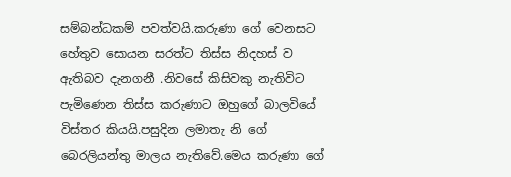සම්බන්ධකම් පවත්වයි.කරුණා ගේ වෙනසට හේතුව සොයන සරත්ට තිස්ස නිදහස් ව ඇතිබව දැනගනී .නිවසේ කිසිවකු නැතිවිට පැමිණෙන තිස්ස කරුණාට ඔහුගේ බාලවියේ විස්තර කියයි.පසුදින ලමාතැ නි ගේ බෙරලියන්තු මාලය නැතිවේ.මෙය කරුණා ගේ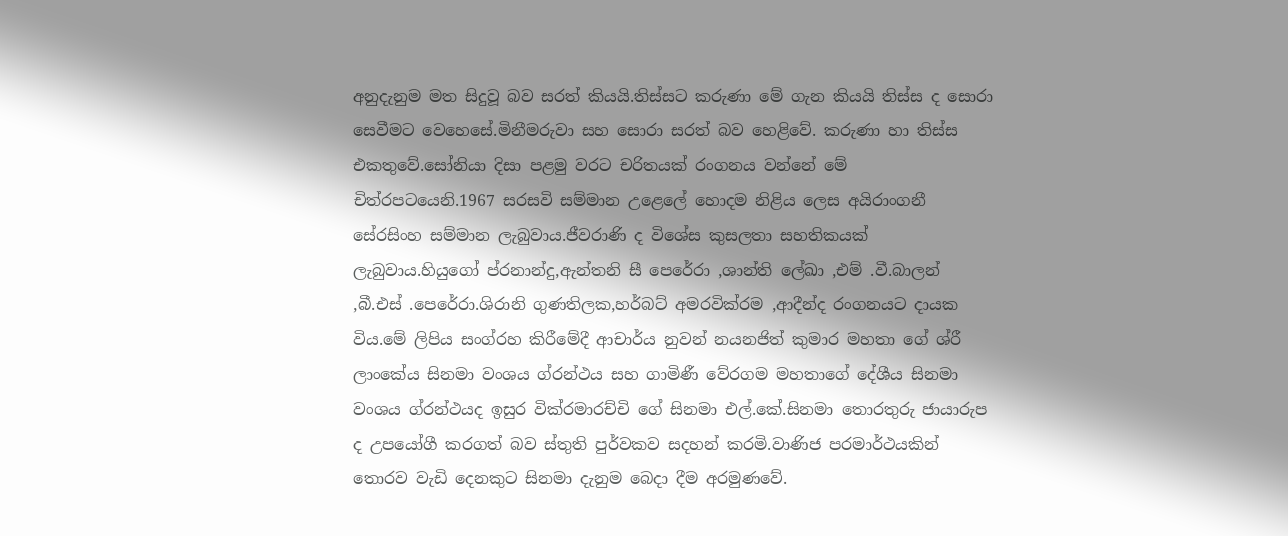අනුදැනුම මත සිදුවූ බව සරත් කියයි.තිස්සට කරුණා මේ ගැන කියයි තිස්ස ද සොරා සෙවීමට වෙහෙසේ.මිනීමරුවා සහ සොරා සරත් බව හෙළිවේ. කරුණා හා තිස්ස එකතුවේ.සෝනියා දිසා පළමු වරට චරිතයක් රංගනය වන්නේ මේ චිත්රපටයෙනි.1967 සරසවි සම්මාන උළෙලේ හොදම නිළිය ලෙස අයිරාංගනී සේරසිංහ සම්මාන ලැබුවාය.ජීවරාණි ද විශේස කුසලතා සහතිකයක් ලැබුවාය.හියුගෝ ප්රනාන්දු,ඇන්තනි සී පෙරේරා ,ශාන්ති ලේඛා ,එම් .වී.බාලන් ,බී.එස් .පෙරේරා.ශිරානි ගුණතිලක,හර්බට් අමරවික්රම ,ආදීන්ද රංගනයට දායක විය.මේ ලිපිය සංග්රහ කිරීමේදී ආචාර්ය නුවන් නයනජිත් කුමාර මහතා ගේ ශ්රී ලාංකේය සිනමා වංශය ග්රන්ථය සහ ගාමිණී වේරගම මහතාගේ දේශීය සිනමා වංශය ග්රන්ථයද ඉසුර වික්රමාරච්චි ගේ සිනමා එල්.කේ.සිනමා තොරතුරු ජායාරුප ද උපයෝගී කරගත් බව ස්තුති පුර්වකව සදහන් කරමි.වාණිජ පරමාර්ථයකින් තොරව වැඩි දෙනකුට සිනමා දැනුම බෙදා දීම අරමුණවේ.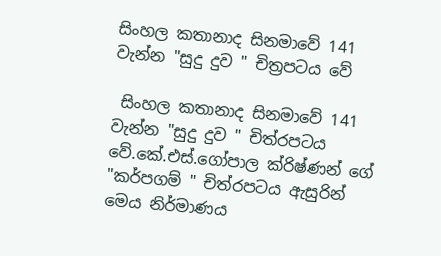සිංහල කතානාද සිනමාවේ 141 වැන්න "සුදු දුව " චිත්‍රපටය වේ

 සිංහල කතානාද සිනමාවේ 141 වැන්න "සුදු දුව " චිත්රපටය වේ.කේ.එස්.ගෝපාල ක්රිෂ්ණන් ගේ "කර්පගම් " චිත්රපටය ඇසුරින් මෙය නිර්මාණය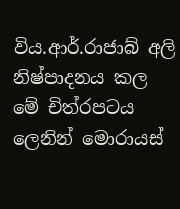විය.ආර්.රාජාබ් අලි නිෂ්පාදනය කල මේ චිත්රපටය ලෙනින් මොරායස්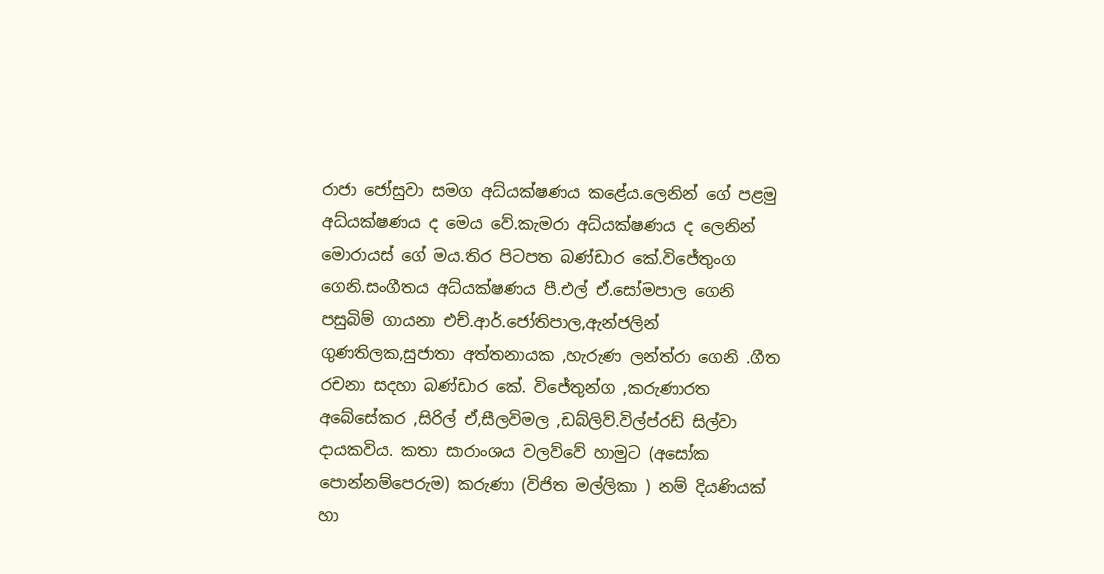රාජා ජෝසුවා සමග අධ්යක්ෂණය කළේය.ලෙනින් ගේ පළමු අධ්යක්ෂණය ද මෙය වේ.කැමරා අධ්යක්ෂණය ද ලෙනින් මොරායස් ගේ මය.තිර පිටපත බණ්ඩාර කේ.විජේතුංග ගෙනි.සංගීතය අධ්යක්ෂණය පී.එල් ඒ.සෝමපාල ගෙනි පසුබිම් ගායනා එච්.ආර්.ජෝතිපාල,ඇන්ජලින් ගුණතිලක,සුජාතා අත්තනායක ,හැරුණ ලන්ත්රා ගෙනි .ගීත රචනා සදහා බණ්ඩාර කේ. විජේතුන්ග ,කරුණාරත අබේසේකර ,සිරිල් ඒ,සීලවිමල ,ඩබ්ලිව්.විල්ප්රඩ් සිල්වා දායකවිය. කතා සාරාංශය වලව්වේ හාමුට (අසෝක පොන්නම්පෙරුම) කරුණා (විජිත මල්ලිකා ) නම් දියණියක් හා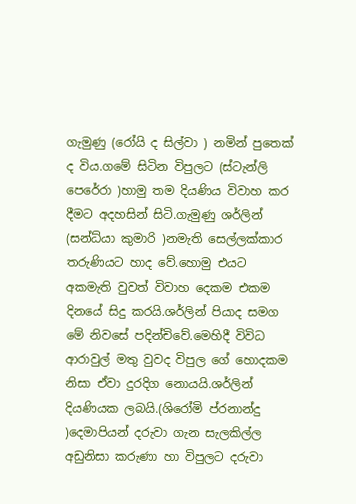ගැමුණු (රෝයි ද සිල්වා ) නමින් පුතෙක් ද විය.ගමේ සිටින විපුලට (ස්ටැන්ලි පෙරේරා )හාමු තම දියණිය විවාහ කර දීමට අදහසින් සිටි.ගැමුණු ශර්ලින් (සන්ධ්යා කුමාරි )නමැති සෙල්ලක්කාර තරුණියට හාද වේ.හොමු එයට අකමැති වුවත් විවාහ දෙකම එකම දිනයේ සිදු කරයි.ශර්ලින් පියාද සමග මේ නිවසේ පදින්චිවේ.මෙහිදී විවිධ ආරාවුල් මතු වුවද විපුල ගේ හොදකම නිසා ඒවා දුරදිග නොයයි.ශර්ලින් දියණියක ලබයි.(ශිරෝමි ප්රනාන්දු )දෙමාපියන් දරුවා ගැන සැලකිල්ල අඩුනිසා කරුණා හා විපුලට දරුවා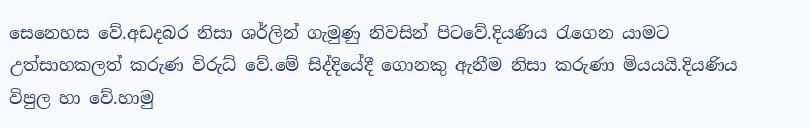සෙනෙහස වේ.අඩදබර නිසා ශර්ලින් ගැමුණු නිවසින් පිටවේ.දියණිය රැගෙන යාමට උත්සාහකලත් කරුණ විරුධ් වේ.මේ සිද්දියේදී ගොනකු ඇනීම නිසා කරුණා මියයයි.දියණිය විපුල හා වේ.හාමු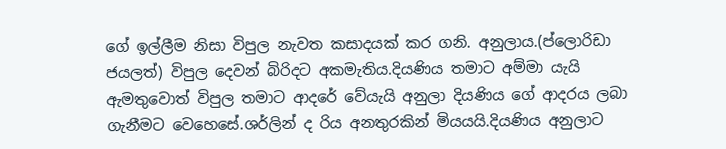ගේ ඉල්ලීම නිසා විපුල නැවත කසාදයක් කර ගනි. අනුලාය.(ප්ලොරිඩා ජයලත්) විපුල දෙවන් බිරිදට අකමැතිය.දියණිය තමාට අම්මා යැයි ඇමතුවොත් විපුල තමාට ආදරේ වේයැයි අනුලා දියණිය ගේ ආදරය ලබා ගැනීමට වෙහෙසේ.ශර්ලින් ද රිය අනතුරකින් මියයයි.දියණිය අනුලාට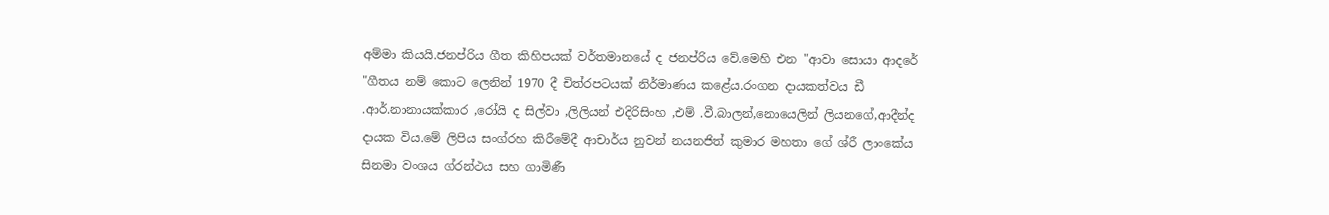අම්මා කියයි.ජනප්රිය ගීත කිහිපයක් වර්තමානයේ ද ජනප්රිය වේ.මෙහි එන "ආවා සොයා ආදරේ "ගීතය නම් කොට ලෙනින් 1970 දී චිත්රපටයක් නිර්මාණය කළේය.රංගන දායකත්වය ඩී .ආර්.නානායක්කාර ,රෝයි ද සිල්වා ,ලිලියන් එදිරිසිංහ ,එම් .වී.බාලන්,නොයෙලින් ලියනගේ,ආදීන්ද දායක විය.මේ ලිපිය සංග්රහ කිරීමේදී ආචාර්ය නුවන් නයනජිත් කුමාර මහතා ගේ ශ්රී ලාංකේය සිනමා වංශය ග්රන්ථය සහ ගාමිණී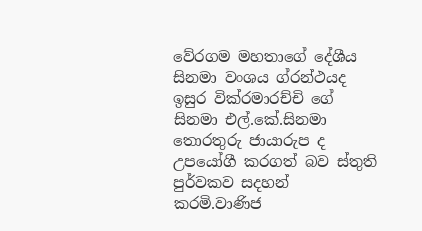වේරගම මහතාගේ දේශීය සිනමා වංශය ග්රන්ථයද ඉසුර වික්රමාරච්චි ගේ සිනමා එල්.කේ.සිනමා තොරතුරු ජායාරුප ද උපයෝගී කරගත් බව ස්තුති පුර්වකව සදහන් කරමි.වාණිජ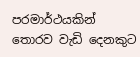පරමාර්ථයකින් තොරව වැඩි දෙනකුට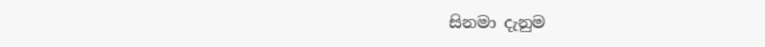සිනමා දැනුම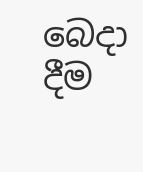බෙදා දීම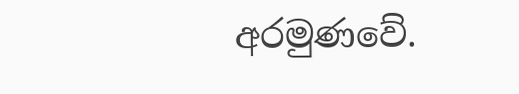අරමුණවේ.